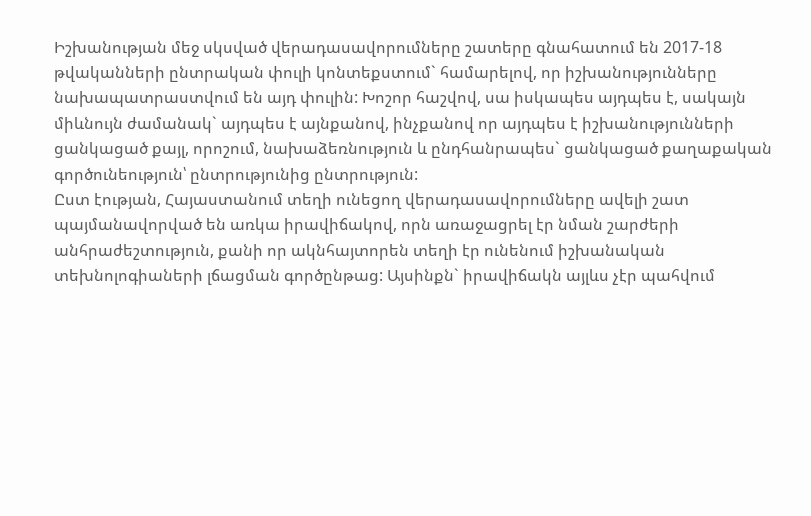Իշխանության մեջ սկսված վերադասավորումները շատերը գնահատում են 2017-18 թվականների ընտրական փուլի կոնտեքստում` համարելով, որ իշխանությունները նախապատրաստվում են այդ փուլին: Խոշոր հաշվով, սա իսկապես այդպես է, սակայն միևնույն ժամանակ` այդպես է այնքանով, ինչքանով որ այդպես է իշխանությունների ցանկացած քայլ, որոշում, նախաձեռնություն և ընդհանրապես` ցանկացած քաղաքական գործունեություն՝ ընտրությունից ընտրություն:
Ըստ էության, Հայաստանում տեղի ունեցող վերադասավորումները ավելի շատ պայմանավորված են առկա իրավիճակով, որն առաջացրել էր նման շարժերի անհրաժեշտություն, քանի որ ակնհայտորեն տեղի էր ունենում իշխանական տեխնոլոգիաների լճացման գործընթաց: Այսինքն` իրավիճակն այլևս չէր պահվում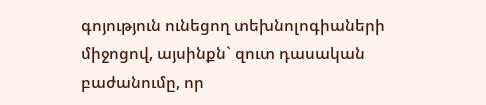գոյություն ունեցող տեխնոլոգիաների միջոցով, այսինքն` զուտ դասական բաժանումը, որ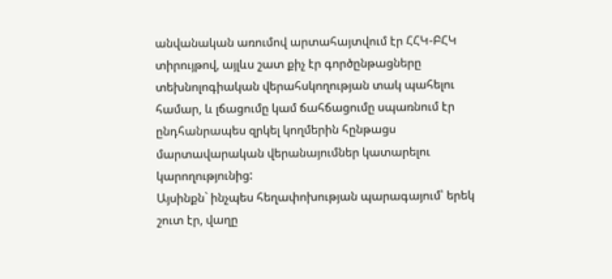անվանական առումով արտահայտվում էր ՀՀԿ-ԲՀԿ տիրույթով, այլևս շատ քիչ էր գործընթացները տեխնոլոգիական վերահսկողության տակ պահելու համար, և լճացումը կամ ճահճացումը սպառնում էր ընդհանրապես զրկել կողմերին հընթացս մարտավարական վերանայումներ կատարելու կարողությունից:
Այսինքն` ինչպես հեղափոխության պարագայում՝ երեկ շուտ էր, վաղը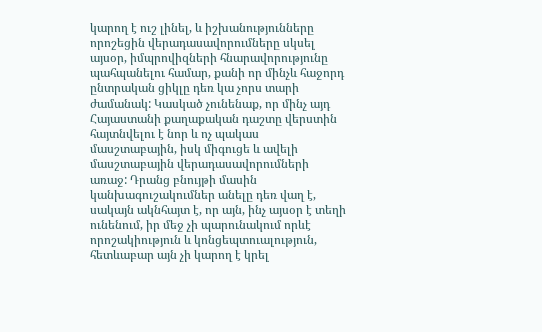կարող է ուշ լինել, և իշխանությունները որոշեցին վերադասավորումները սկսել այսօր, իմպրովիզների հնարավորությունը պահպանելու համար, քանի որ մինչև հաջորդ ընտրական ցիկլը դեռ կա չորս տարի ժամանակ: Կասկած չունենաք, որ մինչ այդ Հայաստանի քաղաքական դաշտը վերստին հայտնվելու է նոր և ոչ պակաս մասշտաբային, իսկ միգուցե և ավելի մասշտաբային վերադասավորումների առաջ: Դրանց բնույթի մասին կանխագուշակումներ անելը դեռ վաղ է, սակայն ակնհայտ է, որ այն, ինչ այսօր է տեղի ունենում, իր մեջ չի պարունակում որևէ որոշակիություն և կոնցեպտուալություն, հետևաբար այն չի կարող է կրել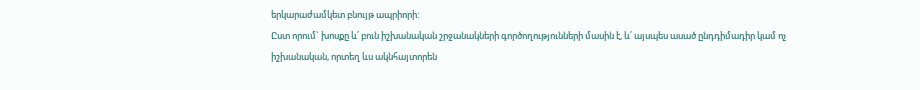երկարաժամկետ բնույթ ապրիորի:
Ըստ որում` խոսքը և՛ բուն իշխանական շրջանակների գործողությունների մասին է, և՛ այսպես ասած ընդդիմադիր կամ ոչ իշխանական, որտեղ ևս ակնհայտորեն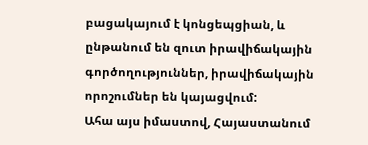բացակայում է կոնցեպցիան, և ընթանում են զուտ իրավիճակային գործողություններ, իրավիճակային որոշումներ են կայացվում:
Ահա այս իմաստով, Հայաստանում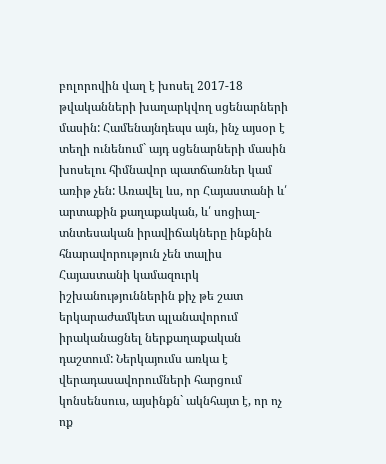բոլորովին վաղ է խոսել 2017-18 թվականների խաղարկվող սցենարների մասին: Համենայնդեպս այն, ինչ այսօր է տեղի ունենում` այդ սցենարների մասին խոսելու հիմնավոր պատճառներ կամ առիթ չեն: Առավել ևս, որ Հայաստանի և՛ արտաքին քաղաքական, և՛ սոցիալ-տնտեսական իրավիճակները ինքնին հնարավորություն չեն տալիս Հայաստանի կամազուրկ իշխանություններին քիչ թե շատ երկարաժամկետ պլանավորում իրականացնել ներքաղաքական դաշտում: Ներկայումս առկա է վերադասավորումների հարցում կոնսենսուս, այսինքն` ակնհայտ է, որ ոչ ոք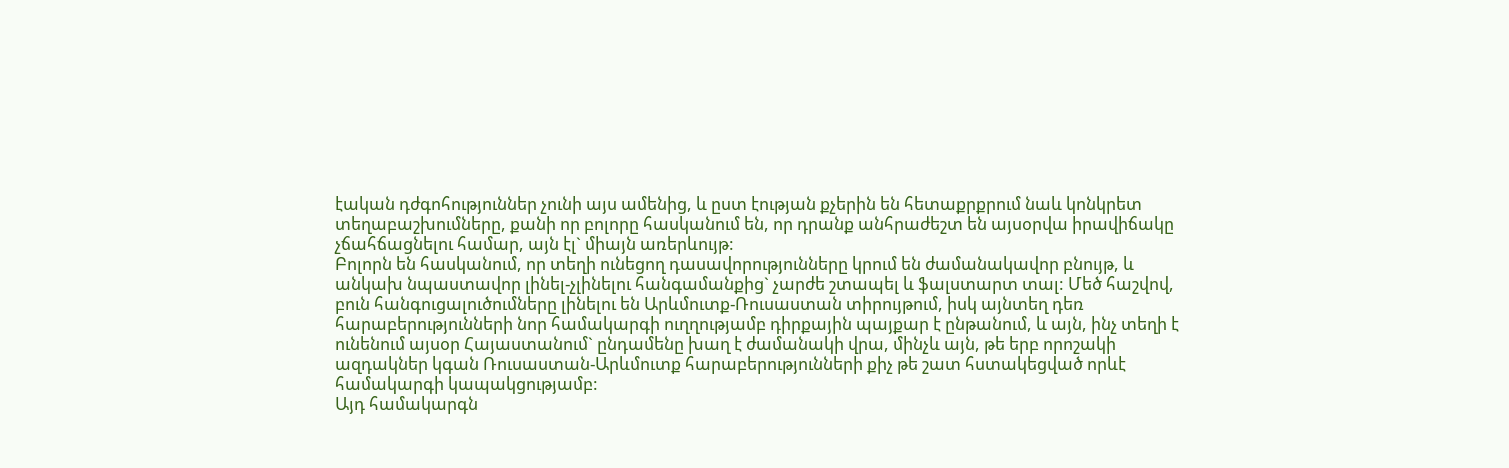էական դժգոհություններ չունի այս ամենից, և ըստ էության քչերին են հետաքրքրում նաև կոնկրետ տեղաբաշխումները, քանի որ բոլորը հասկանում են, որ դրանք անհրաժեշտ են այսօրվա իրավիճակը չճահճացնելու համար, այն էլ` միայն առերևույթ:
Բոլորն են հասկանում, որ տեղի ունեցող դասավորությունները կրում են ժամանակավոր բնույթ, և անկախ նպաստավոր լինել-չլինելու հանգամանքից` չարժե շտապել և ֆալստարտ տալ: Մեծ հաշվով, բուն հանգուցալուծումները լինելու են Արևմուտք-Ռուսաստան տիրույթում, իսկ այնտեղ դեռ հարաբերությունների նոր համակարգի ուղղությամբ դիրքային պայքար է ընթանում, և այն, ինչ տեղի է ունենում այսօր Հայաստանում` ընդամենը խաղ է ժամանակի վրա, մինչև այն, թե երբ որոշակի ազդակներ կգան Ռուսաստան-Արևմուտք հարաբերությունների քիչ թե շատ հստակեցված որևէ համակարգի կապակցությամբ:
Այդ համակարգն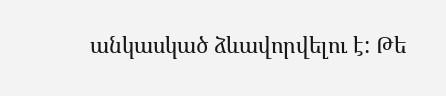անկասկած ձևավորվելու է: Թե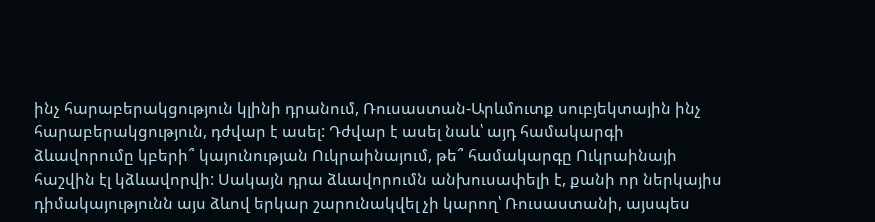ինչ հարաբերակցություն կլինի դրանում, Ռուսաստան-Արևմուտք սուբյեկտային ինչ հարաբերակցություն, դժվար է ասել: Դժվար է ասել նաև՝ այդ համակարգի ձևավորումը կբերի՞ կայունության Ուկրաինայում, թե՞ համակարգը Ուկրաինայի հաշվին էլ կձևավորվի: Սակայն դրա ձևավորումն անխուսափելի է, քանի որ ներկայիս դիմակայությունն այս ձևով երկար շարունակվել չի կարող՝ Ռուսաստանի, այսպես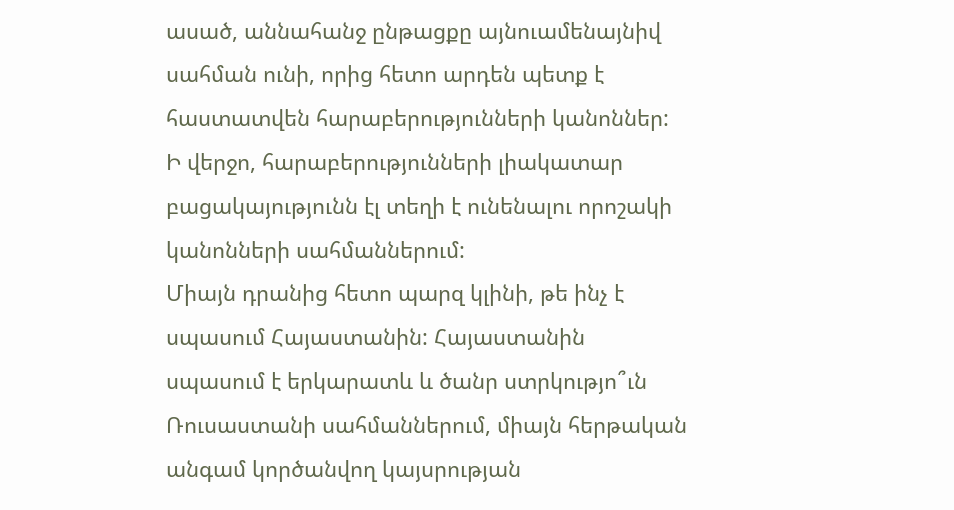ասած, աննահանջ ընթացքը այնուամենայնիվ սահման ունի, որից հետո արդեն պետք է հաստատվեն հարաբերությունների կանոններ: Ի վերջո, հարաբերությունների լիակատար բացակայությունն էլ տեղի է ունենալու որոշակի կանոնների սահմաններում:
Միայն դրանից հետո պարզ կլինի, թե ինչ է սպասում Հայաստանին: Հայաստանին սպասում է երկարատև և ծանր ստրկությո՞ւն Ռուսաստանի սահմաններում, միայն հերթական անգամ կործանվող կայսրության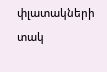փլատակների տակ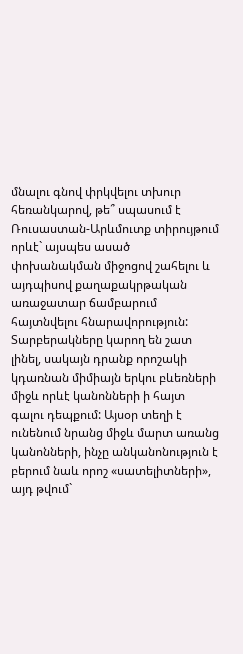մնալու գնով փրկվելու տխուր հեռանկարով, թե՞ սպասում է Ռուսաստան-Արևմուտք տիրույթում որևէ` այսպես ասած փոխանակման միջոցով շահելու և այդպիսով քաղաքակրթական առաջատար ճամբարում հայտնվելու հնարավորություն:
Տարբերակները կարող են շատ լինել, սակայն դրանք որոշակի կդառնան միմիայն երկու բևեռների միջև որևէ կանոնների ի հայտ գալու դեպքում: Այսօր տեղի է ունենում նրանց միջև մարտ առանց կանոնների, ինչը անկանոնություն է բերում նաև որոշ «սատելիտների», այդ թվում`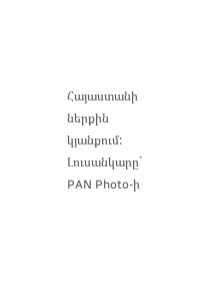Հայաստանի ներքին կյանքում:
Լուսանկարը` PAN Photo-ի